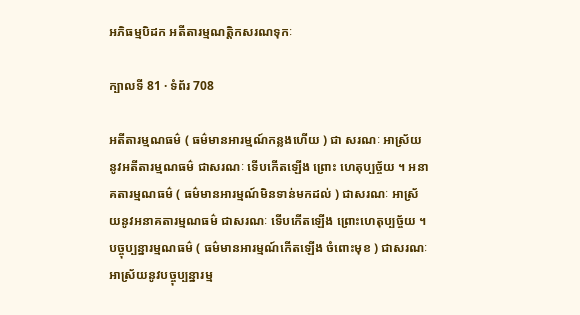អភិធម្មបិដក អតីតារម្មណត្តិកសរណទុកៈ

ក្បាលទី 81 · ទំព័រ 708

អតីតារម្មណធម៌ ( ធម៌មានអារម្មណ៍កន្លងហើយ ) ជា សរណៈ អាស្រ័យនូវអតីតារម្មណធម៌ ជាសរណៈ ទើបកើតឡើង ព្រោះ ហេតុប្បច្ច័យ ។ អនាគតារម្មណធម៌ ( ធម៌មានអារម្មណ៍មិនទាន់មកដល់ ) ជាសរណៈ អាស្រ័យនូវអនាគតារម្មណធម៌ ជាសរណៈ ទើបកើតឡើង ព្រោះហេតុប្បច្ច័យ ។ បច្ចុប្បន្នារម្មណធម៌ ( ធម៌មានអារម្មណ៍កើតឡើង ចំពោះមុខ ) ជាសរណៈ អាស្រ័យនូវបច្ចុប្បន្នារម្ម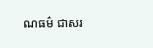ណធម៌ ជាសរ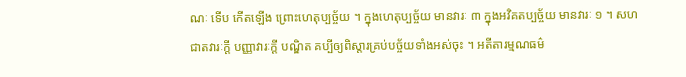ណៈ ទើប កើតឡើង ព្រោះហេតុប្បច្ច័យ ។ ក្នុងហេតុប្បច្ច័យ មានវារៈ ៣ ក្នុងអវិគតប្បច្ច័យ មានវារៈ ១ ។ សហជាតវារៈក្តី បញ្ញាវារៈក្តី បណ្ឌិត គប្បីឲ្យពិស្តារគ្រប់បច្ច័យទាំងអស់ចុះ ។ អតីតារម្មណធម៌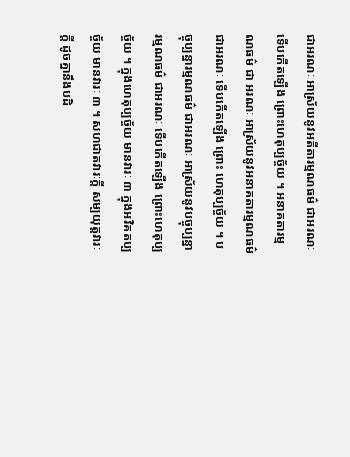ជាអរណៈ អាស្រ័យនូវអតីតារម្មណធម៌ ជាអរណៈ ទើបកើតឡើង ព្រោះហេតុប្បច្ច័យ ។ អនាគតារម្មណធម៌ ជា អរណៈ អាស្រ័យនូវអនាគតារម្មណធម៌ ជាអរណៈ ទើបកើតឡើង ព្រោះ ហេតុប្បច្ច័យ ។ បច្ចុប្បន្នារម្មណធម៌ ជាអរណៈ អាស្រ័យនូវបច្ចុប្បន្នារម្មណធម៌ ជាអរណៈ ទើបកើតឡើង ព្រោះហេតុប្បច្ច័យ ។ ក្នុងហេតុប្បច្ច័យ មានវារៈ ៣ ក្នុងអវិគតប្បច្ច័យ មានវារៈ ៣ ។ សហជាតវារៈក្តី សម្បយុត្តវារៈក្តី ដូចគ្នានឹងបដិ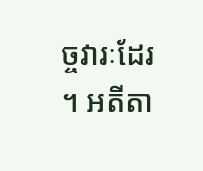ច្ចវារៈដែរ ។ អតីតា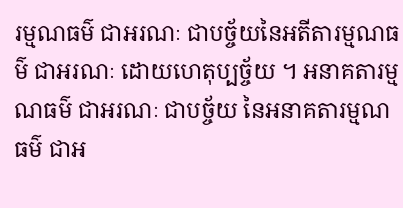រម្មណធម៌ ជាអរណៈ ជាបច្ច័យនៃអតីតារម្មណធម៌ ជាអរណៈ ដោយហេតុប្បច្ច័យ ។ អនាគតារម្មណធម៌ ជាអរណៈ ជាបច្ច័យ នៃអនាគតារម្មណធម៌ ជាអ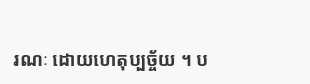រណៈ ដោយហេតុប្បច្ច័យ ។ ប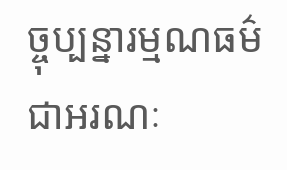ច្ចុប្បន្នារម្មណធម៌ ជាអរណៈ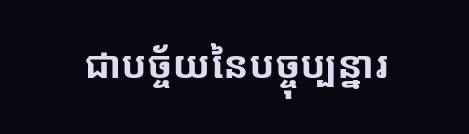ជាបច្ច័យនៃបច្ចុប្បន្នារ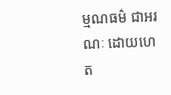ម្មណធម៌ ជាអរណៈ ដោយហេត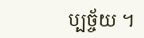ប្បច្ច័យ ។